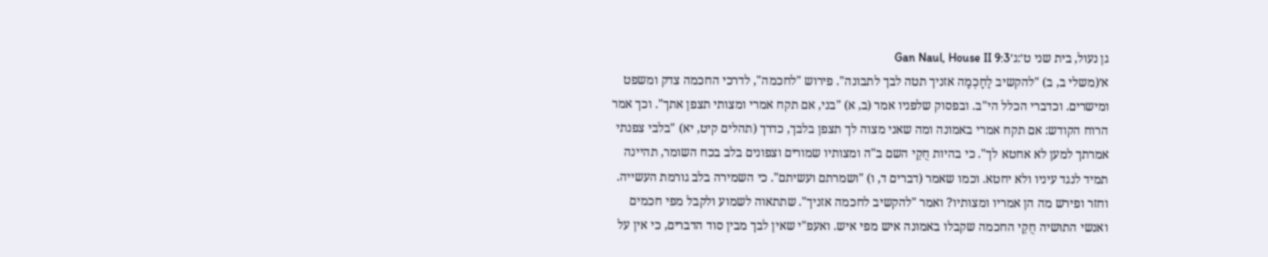גן נעול, בית שני ט׳:ג׳Gan Naul, House II 9:3
א׳(משלי ב, ב) "להקשיב לַחָכְמָה אזניך תטה לבך לתבונה". פירוש "לחכמה", לדרכי החכמה צדק ומשפט ומישרים. וכדברי הכלל הי"ב. ובפסוק שלפניו אמר (ב, א) "בני, אם תקח אמרי ומצותי תצפן אתך". וכך אמר הרוח הקודש: אם תקח אמרי באמונה ומה שאני מצוה לך תצפן בלבך, כדרך (תהלים קיט, יא) "בלבי צפנתי אמרתך למען לא אחטא לך". כי בהיות חֻקֵי השם ב"ה ומצותיו שמורים וצפונים בלב בכח השומר, תהיינה תמיד לנגד עיניו ולא יחטא. וכמו שאמר (דברים ד, ו) "ושמרתם ועשיתם". כי השמירה בלב גורמת העשייה. וחזר ופירש מה הן אמריו ומצותיו? ואמר "להקשיב לחכמה אזניך". שתתאוה לשמוע ולקבל מפי חכמים ואנשי התושיה חֻקֵי החכמה שקבלו באמונה איש מפי איש. ואעפ"י שאין לבך מבין סוד הדברים, כי אין על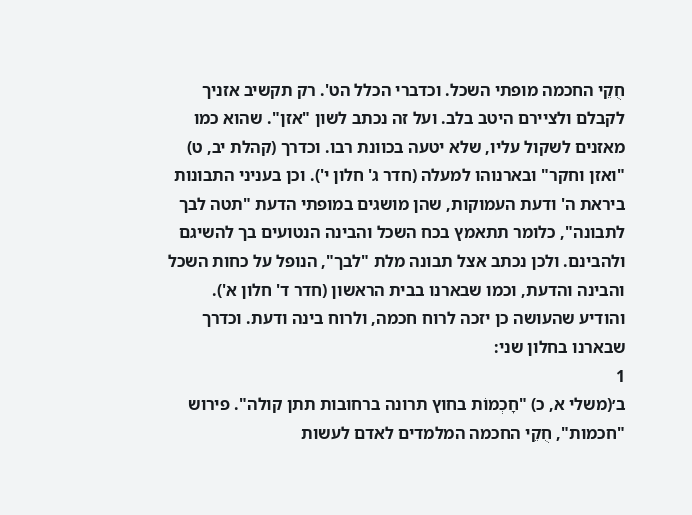חֻקֵי החכמה מופתי השכל. וכדברי הכלל הט'. רק תקשיב אזניך לקבלם ולציירם היטב בלב. ועל זה נכתב לשון "אזן". שהוא כמו מאזנים לשקול עליו, שלא יטעה בכוונת רבו. וכדרך (קהלת יב, ט) "ואזן וחקר" ובארנוהו למעלה (חדר ג' חלון י'). וכן בעניני התבונות ביראת ה' ודעת העמוקות, שהן מושגים במופתי הדעת "תטה לבך לתבונה", כלומר תתאמץ בכח השכל והבינה הנטועים בך להשיגם ולהבינם. ולכן נכתב אצל תבונה מלת "לבך", הנופל על כחות השכל והבינה והדעת, וכמו שבארנו בבית הראשון (חדר ד' חלון א'). והודיע שהעושה כן יזכה לרוח חכמה, ולרוח בינה ודעת. וכדרך שבארנו בחלון שני:
1
ב׳(משלי א, כ) "חָכְמוֹת בחוץ תרונה ברחובות תתן קולה". פירוש "חכמות", חֻקֵי החכמה המלמדים לאדם לעשות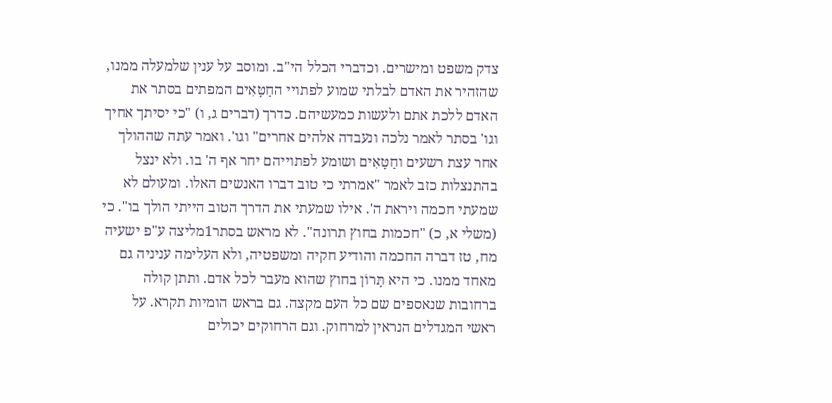צדק משפט ומישרים. וכדברי הכלל הי"ב. ומוסב על ענין שלמעלה ממנו, שהזהיר את האדם לבלתי שמוע לפתויי החַטָּאִים המפתים בסתר את האדם ללכת אתם ולעשות כמעשיהם. כדרך (דברים ג, ו) "כי יסיתך אחיך וגו' בסתר לאמר נלכה ונעבדה אלהים אחרים" וגו'. ואמר עתה שההולך אחר עצת רשעים וחַטָּאִים ושומע לפתוייהם יחר אף ה' בו. ולא ינצל בהתנצלות כזב לאמר "אמרתי כי טוב דברו האנשים האלו. ומעולם לא שמעתי חכמה ויראת ה'. אילו שמעתי את הדרך הטוב הייתי הולך בו". כי (משלי א, כ) "חכמות בחוץ תרונה". לא מראש בסתר1מליצה ע"פ ישעיה מח, טז דברה החכמה והודיע חקיה ומשפטיה, ולא העלימה עניניה גם מאחד ממנו. כי היא תָּרוֹן בחוץ שהוא מעבר לכל אדם. ותתן קולה ברחובות שנאספים שם כל העם מקצה. גם בראש הומיות תקרא. על ראשי המגדלים הנראין למרחוק. וגם הרחוקים יכולים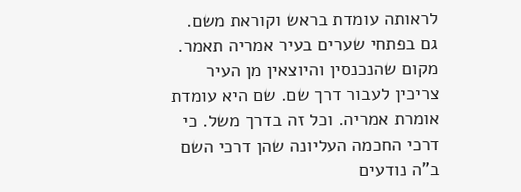לראותה עומדת בראש וקוראת משם. גם בפתחי שערים בעיר אמריה תאמר. מקום שהנכנסין והיוצאין מן העיר צריכין לעבור דרך שם. שם היא עומדת אומרת אמריה. וכל זה בדרך משל. כי דרכי החכמה העליונה שהן דרכי השם ב"ה נודעים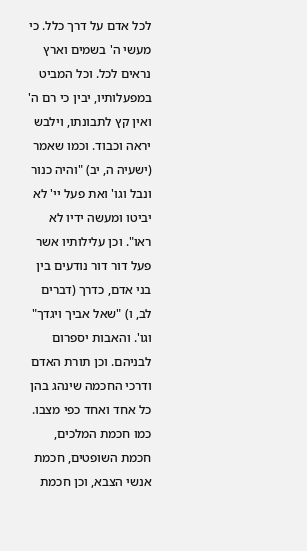לכל אדם על דרך כלל. כי מעשי ה' בשמים וארץ נראים לכל. וכל המביט במפעלותיו, יבין כי רם ה' ואין קץ לתבונתו, וילבש יראה וכבוד. וכמו שאמר (ישעיה ה, יב) "והיה כנור ונבל וגו' ואת פעל יי' לא יביטו ומעשה ידיו לא ראו". וכן עלילותיו אשר פעל דור דור נודעים בין בני אדם, כדרך (דברים לב, ו) "שאל אביך ויגדך" וגו'. והאבות יספרום לבניהם. וכן תורת האדם ודרכי החכמה שינהג בהן כל אחד ואחד כפי מצבו. כמו חכמת המלכים, חכמת השופטים, חכמת אנשי הצבא, וכן חכמת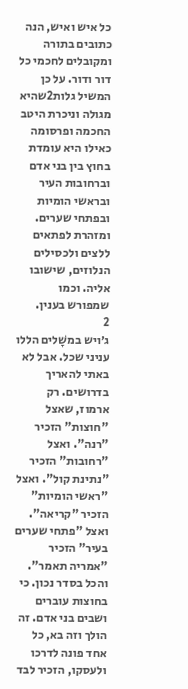כל איש ואיש, הנה כתובים בתורה ומקובלים לחכמי כל דור ודור. על כן המשיל גלות2שהיא מגולה וניכרת היטב החכמה ופרסומה כאילו היא עומדת בחוץ בין בני אדם וברחובות העיר ובראשי הומיות ובפתחי שערים. ומזהרת לפתאים ללצים ולכסילים הנלוזים, שישובו אליה. וכמו שמפורש בענין.
2
ג׳ויש במשָׁלים הללו עניני שכל. אבל לא באתי להאריך בדרושים. רק ארמוז, שאצל "חוצות" הזכיר "רנה". ואצל "רחובות" הזכיר "נתינת קול". ואצל "ראשי הומיות" הזכיר "קריאה". ואצל "פתחי שערים בעיר" הזכיר "אמריה תאמר". והכל בסדר נכון. כי בחוצות עוברים ושבים בני אדם. זה הולך וזה בא, כל אחד פונה לדרכו ולעסקו, הזכיר לבד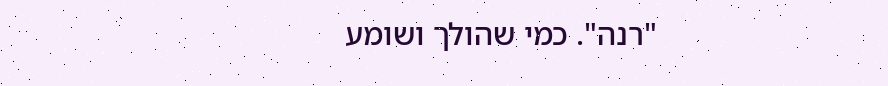"רנה". כמי שהולך ושומע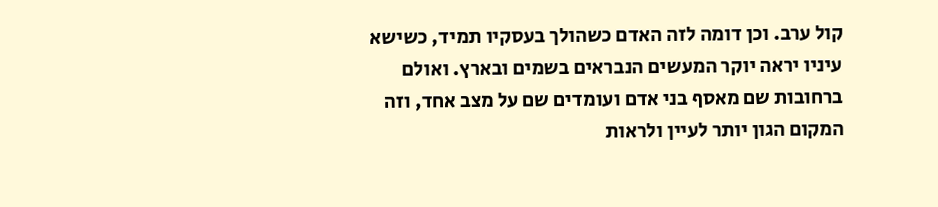קול ערב. וכן דומה לזה האדם כשהולך בעסקיו תמיד, כשישא עיניו יראה יוקר המעשים הנבראים בשמים ובארץ. ואולם ברחובות שם מאסף בני אדם ועומדים שם על מצב אחד, וזה המקום הגון יותר לעיין ולראות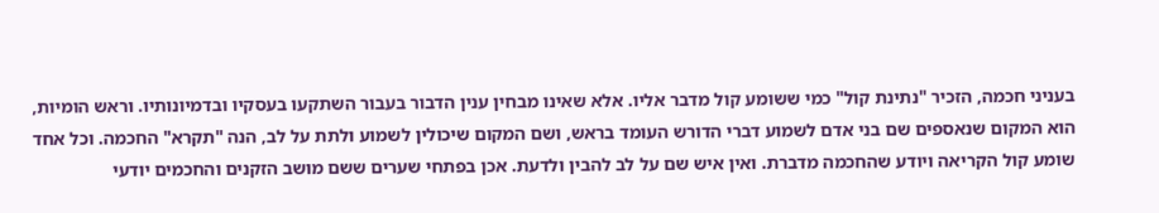בעניני חכמה, הזכיר "נתינת קול" כמי ששומע קול מדבר אליו. אלא שאינו מבחין ענין הדבור בעבור השתקעו בעסקיו ובדמיונותיו. וראש הומיות, הוא המקום שנאספים שם בני אדם לשמוע דברי הדורש העומד בראש, ושם המקום שיכולין לשמוע ולתת על לב, הנה "תקרא" החכמה. וכל אחד שומע קול הקריאה ויודע שהחכמה מדברת. ואין איש שם על לב להבין ולדעת. אכן בפתחי שערים ששם מושב הזקנים והחכמים יודעי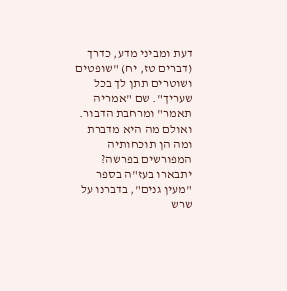דעת ומביני מדע, כדרך (דברים טז, יח) "שופטים ושוטרים תתן לך בכל שעריך". שם "אמריה תאמר" ומרחבת הדבור. ואולם מה היא מדברת ומה הן תוכחותיה המפורשים בפרשה? יתבארו בעז"ה בספר "מעין גנים", בדברנו על שרש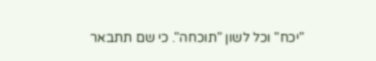"יכח" וכל לשון "תוכחה". כי שם תתבאר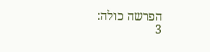הפרשה כולה:
3